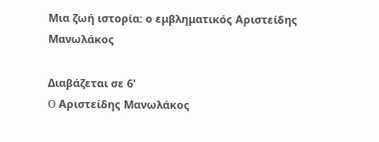Μια ζωή ιστορία: ο εμβληματικός Αριστείδης Μανωλάκος

Διαβάζεται σε 6'
O Αριστείδης Μανωλάκος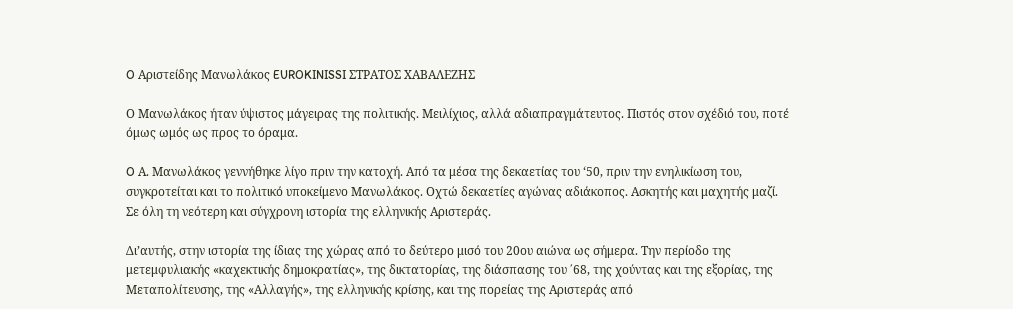O Αριστείδης Μανωλάκος EUROKINISSI ΣΤΡΑΤΟΣ ΧΑΒΑΛΕΖΗΣ

Ο Μανωλάκος ήταν ύψιστος μάγειρας της πολιτικής. Μειλίχιος, αλλά αδιαπραγμάτευτος. Πιστός στον σχέδιό του, ποτέ όμως ωμός ως προς το όραμα.

O Α. Μανωλάκος γεννήθηκε λίγο πριν την κατοχή. Από τα μέσα της δεκαετίας του ‘50, πριν την ενηλικίωση του, συγκροτείται και το πολιτικό υποκείμενο Μανωλάκος. Οχτώ δεκαετίες αγώνας αδιάκοπος. Ασκητής και μαχητής μαζί. Σε όλη τη νεότερη και σύγχρονη ιστορία της ελληνικής Αριστεράς.

Δι’αυτής, στην ιστορία της ίδιας της χώρας από το δεύτερο μισό του 20ου αιώνα ως σήμερα. Την περίοδο της μετεμφυλιακής «καχεκτικής δημοκρατίας», της δικτατορίας, της διάσπασης του ΄68, της χούντας και της εξορίας, της Μεταπολίτευσης, της «Αλλαγής», της ελληνικής κρίσης, και της πορείας της Αριστεράς από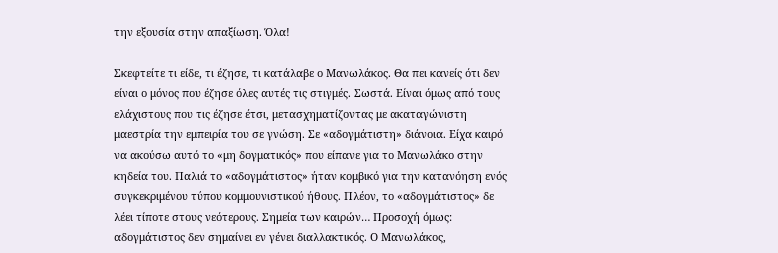την εξουσία στην απαξίωση. Όλα!

Σκεφτείτε τι είδε, τι έζησε, τι κατάλαβε ο Μανωλάκος. Θα πει κανείς ότι δεν είναι ο μόνος που έζησε όλες αυτές τις στιγμές. Σωστά. Είναι όμως από τους ελάχιστους που τις έζησε έτσι, μετασχηματίζοντας με ακαταγώνιστη μαεστρία την εμπειρία του σε γνώση. Σε «αδογμάτιστη» διάνοια. Είχα καιρό να ακούσω αυτό το «μη δογματικός» που είπανε για το Μανωλάκο στην κηδεία του. Παλιά το «αδογμάτιστος» ήταν κομβικό για την κατανόηση ενός συγκεκριμένου τύπου κομμουνιστικού ήθους. Πλέον, το «αδογμάτιστος» δε λέει τίποτε στους νεότερους. Σημεία των καιρών… Προσοχή όμως: αδογμάτιστος δεν σημαίνει εν γένει διαλλακτικός. Ο Μανωλάκος,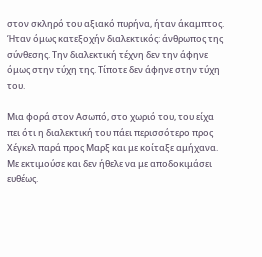στον σκληρό του αξιακό πυρήνα, ήταν άκαμπτος. Ήταν όμως κατεξοχήν διαλεκτικός: άνθρωπος της σύνθεσης. Την διαλεκτική τέχνη δεν την άφηνε όμως στην τύχη της. Τίποτε δεν άφηνε στην τύχη του.

Μια φορά στον Ασωπό, στο χωριό του, του είχα πει ότι η διαλεκτική του πάει περισσότερο προς Χέγκελ παρά προς Μαρξ και με κοίταξε αμήχανα. Με εκτιμούσε και δεν ήθελε να με αποδοκιμάσει ευθέως.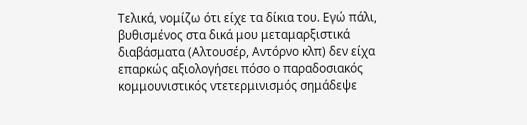Τελικά, νομίζω ότι είχε τα δίκια του. Εγώ πάλι, βυθισμένος στα δικά μου μεταμαρξιστικά διαβάσματα (Αλτουσέρ, Αντόρνο κλπ) δεν είχα επαρκώς αξιολογήσει πόσο ο παραδοσιακός κομμουνιστικός ντετερμινισμός σημάδεψε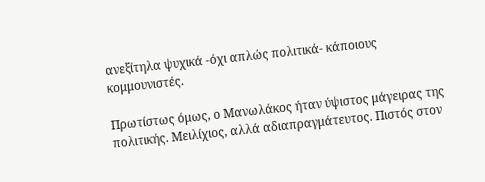ανεξίτηλα ψυχικά -όχι απλώς πολιτικά- κάποιους κομμουνιστές.

Πρωτίστως όμως, ο Μανωλάκος ήταν ύψιστος μάγειρας της πολιτικής. Μειλίχιος, αλλά αδιαπραγμάτευτος. Πιστός στον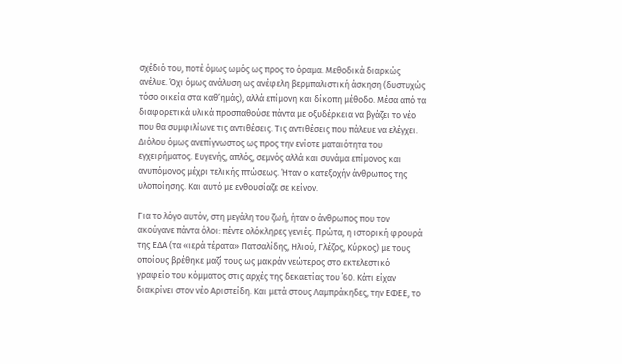σχέδιό του, ποτέ όμως ωμός ως προς το όραμα. Μεθοδικά διαρκώς ανέλυε. Όχι όμως ανάλυση ως ανέφελη βερμπαλιστική άσκηση (δυστυχώς τόσο οικεία στα καθ’ημάς), αλλά επίμονη και δίκοπη μέθοδο. Μέσα από τα διαφορετικά υλικά προσπαθούσε πάντα με οξυδέρκεια να βγάζει το νέο που θα συμφιλίωνε τις αντιθέσεις. Τις αντιθέσεις που πάλευε να ελέγχει. Διόλου όμως ανεπίγνωστος ως προς την ενίοτε ματαιότητα του εγχειρήματος. Ευγενής, απλός, σεμνός αλλά και συνάμα επίμονος και ανυπόμονος μέχρι τελικής πτώσεως. Ήταν ο κατεξοχήν άνθρωπος της υλοποίησης. Και αυτό με ενθουσίαζε σε κείνον.

Για το λόγο αυτόν, στη μεγάλη του ζωή, ήταν ο άνθρωπος που τον ακούγανε πάντα όλοι: πέντε ολόκληρες γενιές. Πρώτα, η ιστορική φρουρά της ΕΔΑ (τα «ιερά τέρατα» Πατσαλίδης, Ηλιού, Γλέζος, Κύρκος) με τους οποίους βρέθηκε μαζί τους ως μακράν νεώτερος στο εκτελεστικό γραφείο του κόμματος στις αρχές της δεκαετίας του ΄60. Κάτι είχαν διακρίνει στον νέο Αριστείδη. Και μετά στους Λαμπράκηδες, την ΕΦΕΕ, το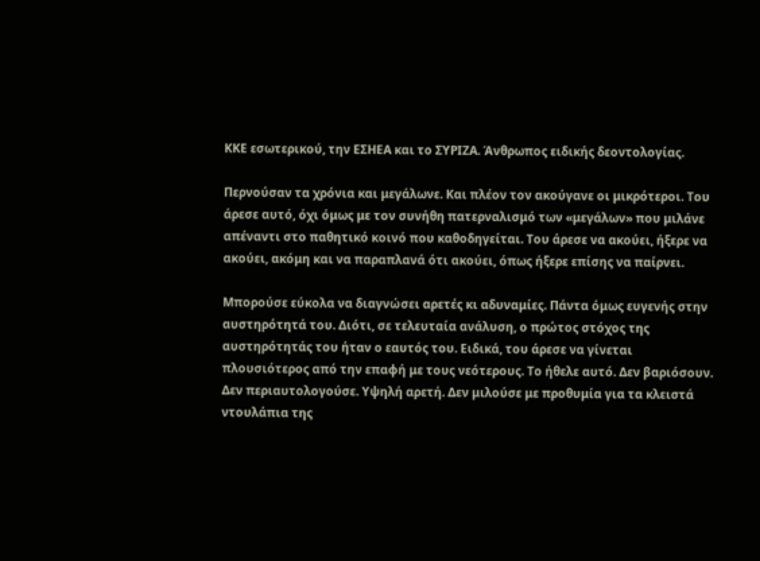ΚΚΕ εσωτερικού, την ΕΣΗΕΑ και το ΣΥΡΙΖΑ. Άνθρωπος ειδικής δεοντολογίας.

Περνούσαν τα χρόνια και μεγάλωνε. Και πλέον τον ακούγανε οι μικρότεροι. Του άρεσε αυτό, όχι όμως με τον συνήθη πατερναλισμό των «μεγάλων» που μιλάνε απέναντι στο παθητικό κοινό που καθοδηγείται. Του άρεσε να ακούει, ήξερε να ακούει, ακόμη και να παραπλανά ότι ακούει, όπως ήξερε επίσης να παίρνει.

Μπορούσε εύκολα να διαγνώσει αρετές κι αδυναμίες. Πάντα όμως ευγενής στην αυστηρότητά του. Διότι, σε τελευταία ανάλυση, ο πρώτος στόχος της αυστηρότητάς του ήταν ο εαυτός του. Ειδικά, του άρεσε να γίνεται πλουσιότερος από την επαφή με τους νεότερους. Το ήθελε αυτό. Δεν βαριόσουν. Δεν περιαυτολογούσε. Υψηλή αρετή. Δεν μιλούσε με προθυμία για τα κλειστά ντουλάπια της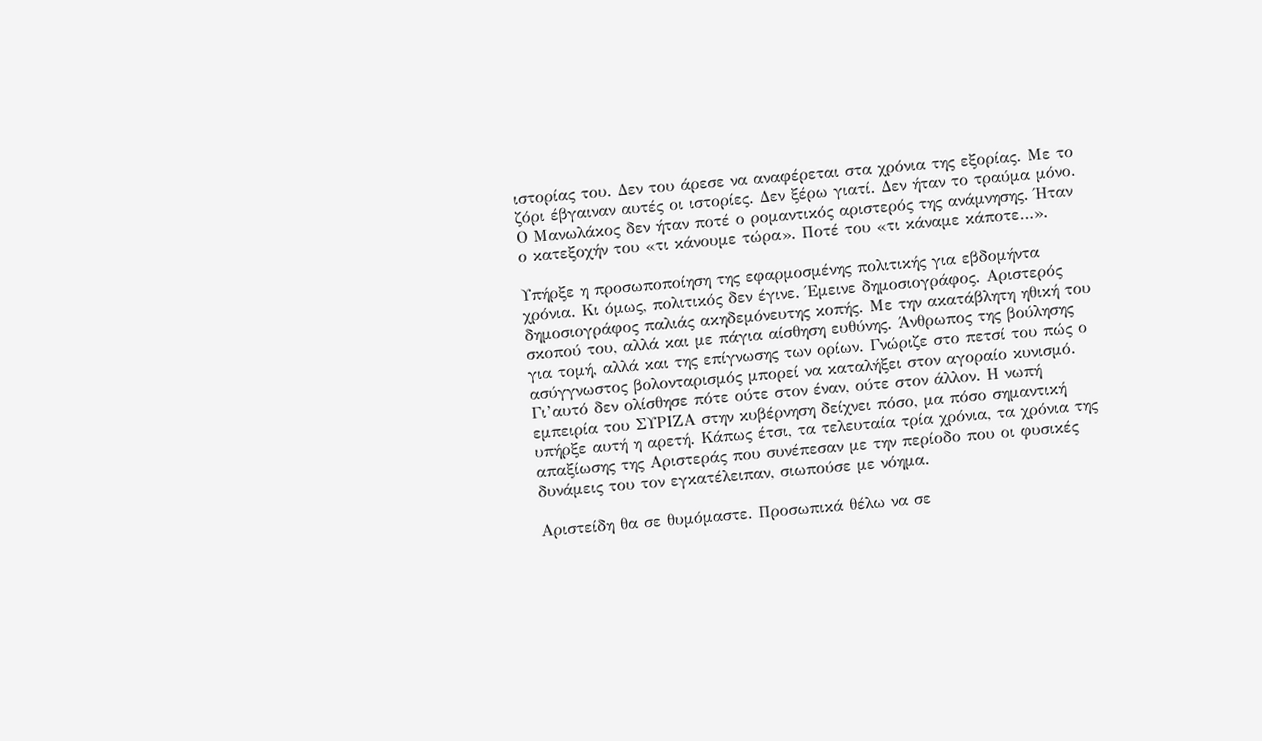ιστορίας του. Δεν του άρεσε να αναφέρεται στα χρόνια της εξορίας. Με το ζόρι έβγαιναν αυτές οι ιστορίες. Δεν ξέρω γιατί. Δεν ήταν το τραύμα μόνο. Ο Μανωλάκος δεν ήταν ποτέ ο ρομαντικός αριστερός της ανάμνησης. Ήταν ο κατεξοχήν του «τι κάνουμε τώρα». Ποτέ του «τι κάναμε κάποτε…».

Υπήρξε η προσωποποίηση της εφαρμοσμένης πολιτικής για εβδομήντα χρόνια. Κι όμως, πολιτικός δεν έγινε. Έμεινε δημοσιογράφος. Αριστερός δημοσιογράφος παλιάς ακηδεμόνευτης κοπής. Με την ακατάβλητη ηθική του σκοπού του, αλλά και με πάγια αίσθηση ευθύνης. Άνθρωπος της βούλησης για τομή, αλλά και της επίγνωσης των ορίων. Γνώριζε στο πετσί του πώς ο ασύγγνωστος βολονταρισμός μπορεί να καταλήξει στον αγοραίο κυνισμό. Γι’αυτό δεν ολίσθησε πότε ούτε στον έναν, ούτε στον άλλον. Η νωπή εμπειρία του ΣΥΡΙΖΑ στην κυβέρνηση δείχνει πόσο, μα πόσο σημαντική υπήρξε αυτή η αρετή. Κάπως έτσι, τα τελευταία τρία χρόνια, τα χρόνια της απαξίωσης της Αριστεράς που συνέπεσαν με την περίοδο που οι φυσικές δυνάμεις του τον εγκατέλειπαν, σιωπούσε με νόημα.

Αριστείδη θα σε θυμόμαστε. Προσωπικά θέλω να σε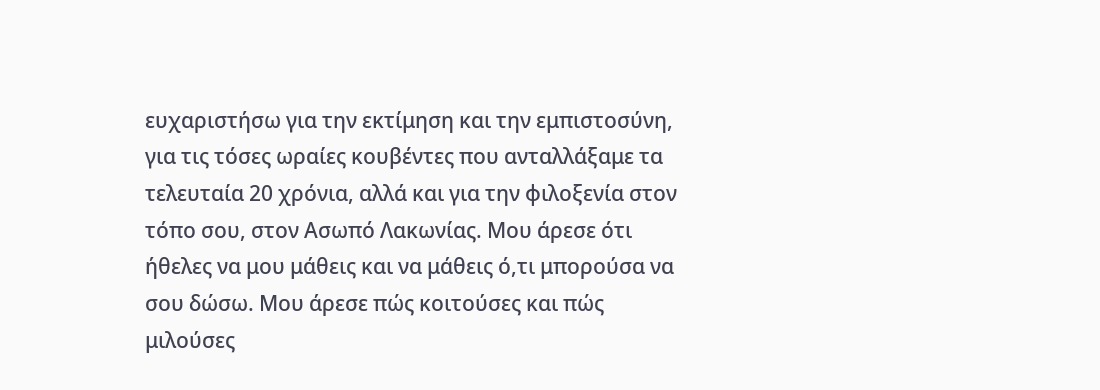ευχαριστήσω για την εκτίμηση και την εμπιστοσύνη, για τις τόσες ωραίες κουβέντες που ανταλλάξαμε τα τελευταία 20 χρόνια, αλλά και για την φιλοξενία στον τόπο σου, στον Ασωπό Λακωνίας. Μου άρεσε ότι ήθελες να μου μάθεις και να μάθεις ό,τι μπορούσα να σου δώσω. Μου άρεσε πώς κοιτούσες και πώς μιλούσες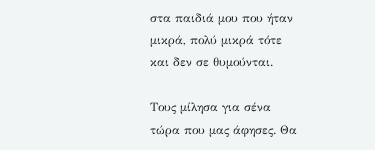στα παιδιά μου που ήταν μικρά, πολύ μικρά τότε και δεν σε θυμούνται.

Τους μίλησα για σένα τώρα που μας άφησες. Θα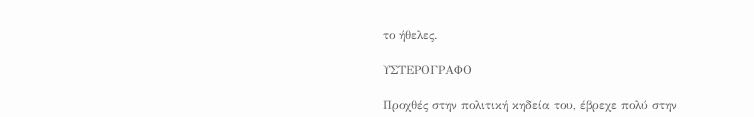το ήθελες.

ΥΣΤΕΡΟΓΡΑΦΟ

Προχθές στην πολιτική κηδεία του, έβρεχε πολύ στην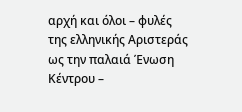αρχή και όλοι – φυλές της ελληνικής Αριστεράς ως την παλαιά Ένωση Κέντρου –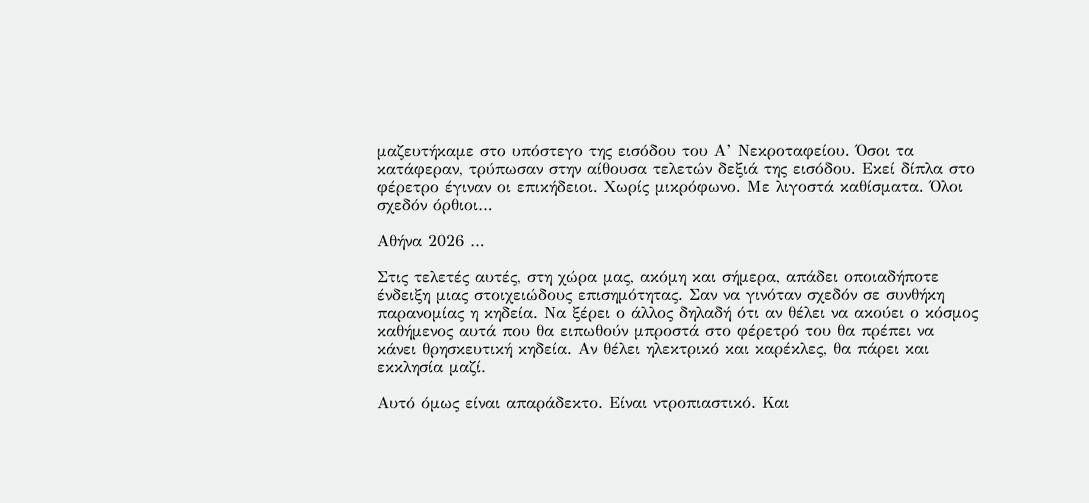μαζευτήκαμε στο υπόστεγο της εισόδου του Α’ Νεκροταφείου. Όσοι τα κατάφεραν, τρύπωσαν στην αίθουσα τελετών δεξιά της εισόδου. Εκεί δίπλα στο φέρετρο έγιναν οι επικήδειοι. Χωρίς μικρόφωνο. Με λιγοστά καθίσματα. Όλοι σχεδόν όρθιοι…

Αθήνα 2026 …

Στις τελετές αυτές, στη χώρα μας, ακόμη και σήμερα, απάδει οποιαδήποτε ένδειξη μιας στοιχειώδους επισημότητας. Σαν να γινόταν σχεδόν σε συνθήκη παρανομίας η κηδεία. Να ξέρει ο άλλος δηλαδή ότι αν θέλει να ακούει ο κόσμος καθήμενος αυτά που θα ειπωθούν μπροστά στο φέρετρό του θα πρέπει να κάνει θρησκευτική κηδεία. Αν θέλει ηλεκτρικό και καρέκλες, θα πάρει και εκκλησία μαζί.

Αυτό όμως είναι απαράδεκτο. Είναι ντροπιαστικό. Και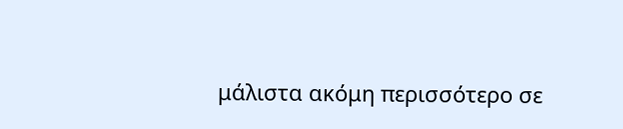μάλιστα ακόμη περισσότερο σε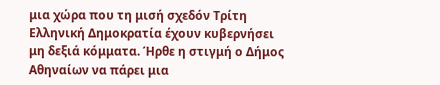μια χώρα που τη μισή σχεδόν Τρίτη Ελληνική Δημοκρατία έχουν κυβερνήσει μη δεξιά κόμματα. Ήρθε η στιγμή ο Δήμος Αθηναίων να πάρει μια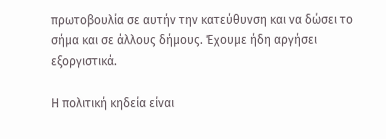πρωτοβουλία σε αυτήν την κατεύθυνση και να δώσει το σήμα και σε άλλους δήμους. Έχουμε ήδη αργήσει εξοργιστικά.

Η πολιτική κηδεία είναι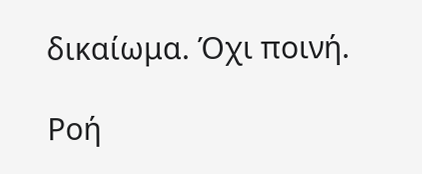δικαίωμα. Όχι ποινή.

Ροή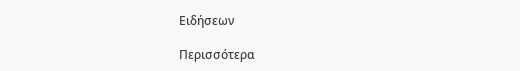Ειδήσεων

Περισσότερα